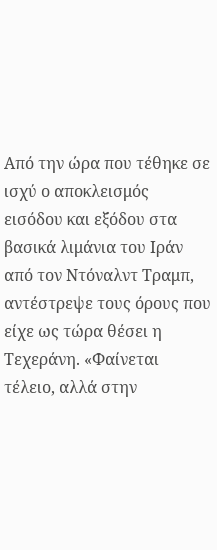Από την ώρα που τέθηκε σε ισχύ ο αποκλεισμός εισόδου και εξόδου στα βασικά λιμάνια του Ιράν από τον Ντόναλντ Τραμπ, αντέστρεψε τους όρους που είχε ως τώρα θέσει η Τεχεράνη. «Φαίνεται τέλειο, αλλά στην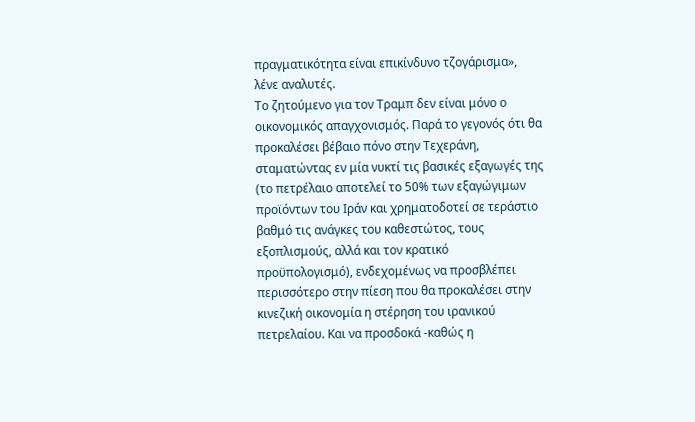πραγματικότητα είναι επικίνδυνο τζογάρισμα», λένε αναλυτές.
Το ζητούμενο για τον Τραμπ δεν είναι μόνο ο οικονομικός απαγχονισμός. Παρά το γεγονός ότι θα προκαλέσει βέβαιο πόνο στην Τεχεράνη, σταματώντας εν μία νυκτί τις βασικές εξαγωγές της (το πετρέλαιο αποτελεί το 50% των εξαγώγιμων προϊόντων του Ιράν και χρηματοδοτεί σε τεράστιο βαθμό τις ανάγκες του καθεστώτος, τους εξοπλισμούς, αλλά και τον κρατικό προϋπολογισμό), ενδεχομένως να προσβλέπει περισσότερο στην πίεση που θα προκαλέσει στην κινεζική οικονομία η στέρηση του ιρανικού πετρελαίου. Και να προσδοκά -καθώς η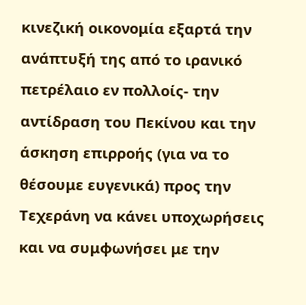κινεζική οικονομία εξαρτά την ανάπτυξή της από το ιρανικό πετρέλαιο εν πολλοίς- την αντίδραση του Πεκίνου και την άσκηση επιρροής (για να το θέσουμε ευγενικά) προς την Τεχεράνη να κάνει υποχωρήσεις και να συμφωνήσει με την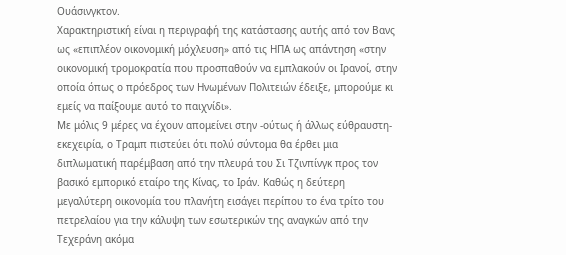Ουάσινγκτον.
Χαρακτηριστική είναι η περιγραφή της κατάστασης αυτής από τον Βανς ως «επιπλέον οικονομική μόχλευση» από τις ΗΠΑ ως απάντηση «στην οικονομική τρομοκρατία που προσπαθούν να εμπλακούν οι Ιρανοί, στην οποία όπως ο πρόεδρος των Ηνωμένων Πολιτειών έδειξε, μπορούμε κι εμείς να παίξουμε αυτό το παιχνίδι».
Με μόλις 9 μέρες να έχουν απομείνει στην -ούτως ή άλλως εύθραυστη- εκεχειρία, ο Τραμπ πιστεύει ότι πολύ σύντομα θα έρθει μια διπλωματική παρέμβαση από την πλευρά του Σι Τζινπίνγκ προς τον βασικό εμπορικό εταίρο της Κίνας, το Ιράν. Καθώς η δεύτερη μεγαλύτερη οικονομία του πλανήτη εισάγει περίπου το ένα τρίτο του πετρελαίου για την κάλυψη των εσωτερικών της αναγκών από την Τεχεράνη ακόμα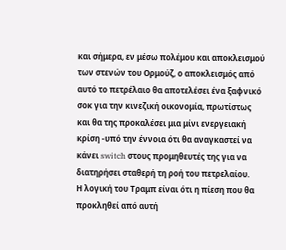και σήμερα, εν μέσω πολέμου και αποκλεισμού των στενών του Ορμούζ, ο αποκλεισμός από αυτό το πετρέλαιο θα αποτελέσει ένα ξαφνικό σοκ για την κινεζική οικονομία, πρωτίστως και θα της προκαλέσει μια μίνι ενεργειακή κρίση -υπό την έννοια ότι θα αναγκαστεί να κάνει switch στους προμηθευτές της για να διατηρήσει σταθερή τη ροή του πετρελαίου.
Η λογική του Τραμπ είναι ότι η πίεση που θα προκληθεί από αυτή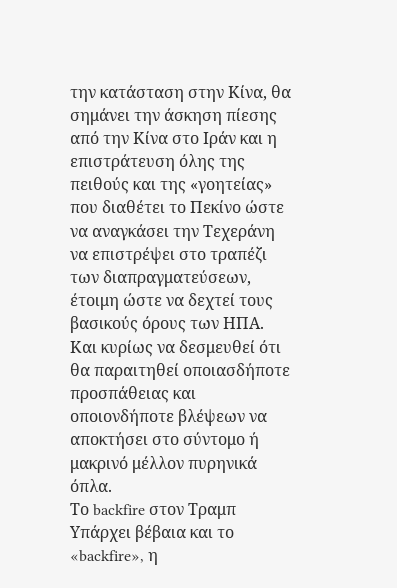την κατάσταση στην Κίνα, θα σημάνει την άσκηση πίεσης από την Κίνα στο Ιράν και η επιστράτευση όλης της πειθούς και της «γοητείας» που διαθέτει το Πεκίνο ώστε να αναγκάσει την Τεχεράνη να επιστρέψει στο τραπέζι των διαπραγματεύσεων, έτοιμη ώστε να δεχτεί τους βασικούς όρους των ΗΠΑ. Και κυρίως να δεσμευθεί ότι θα παραιτηθεί οποιασδήποτε προσπάθειας και οποιονδήποτε βλέψεων να αποκτήσει στο σύντομο ή μακρινό μέλλον πυρηνικά όπλα.
Το backfire στον Τραμπ
Υπάρχει βέβαια και το «backfire», η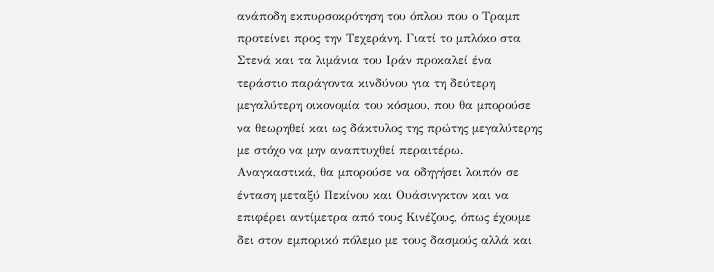ανάποδη εκπυρσοκρότηση του όπλου που ο Τραμπ προτείνει προς την Τεχεράνη. Γιατί το μπλόκο στα Στενά και τα λιμάνια του Ιράν προκαλεί ένα τεράστιο παράγοντα κινδύνου για τη δεύτερη μεγαλύτερη οικονομία του κόσμου, που θα μπορούσε να θεωρηθεί και ως δάκτυλος της πρώτης μεγαλύτερης με στόχο να μην αναπτυχθεί περαιτέρω.
Αναγκαστικά, θα μπορούσε να οδηγήσει λοιπόν σε ένταση μεταξύ Πεκίνου και Ουάσινγκτον και να επιφέρει αντίμετρα από τους Κινέζους, όπως έχουμε δει στον εμπορικό πόλεμο με τους δασμούς αλλά και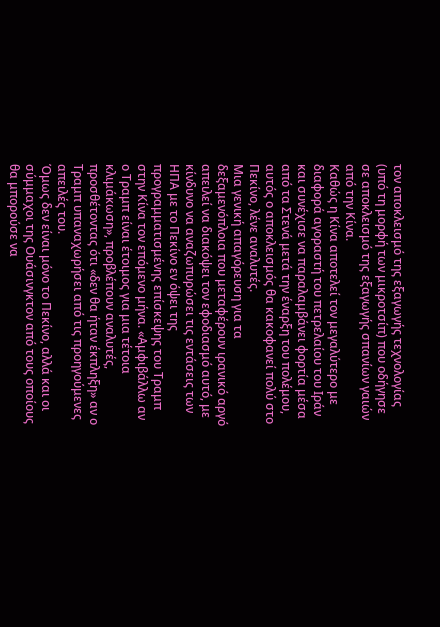τον αποκλεισμό της εξαγωγής τεχνολογίας (υπό τη μορφή των μικροτσίπ) που οδήγησε σε αποκλεισμό της εξαγωγής σπανίων γαιών από την Κίνα.
Καθώς η Κίνα αποτελεί τον μεγαλύτερο με διαφορά αγοραστή του πετρελαίου του Ιράν και συνέχισε να παραλαμβάνει φορτία μέσα από τα Στενά μετά την έναρξη του πολέμου, αυτός ο αποκλεισμός θα κακοφανεί πολύ στο Πεκίνο, λένε αναλυτές.
Μια γενική απαγόρευση για τα δεξαμενόπλοια που μεταφέρουν ιρανικό αργό απειλεί να διακόψει τον εφοδιασμό αυτό, με κίνδυνο να αναζωπυρώσει τις εντάσεις των ΗΠΑ με το Πεκίνο εν όψει της προγραμματισμένης επίσκεψης του Τραμπ στην Κίνα τον επόμενο μήνα. «Αμφιβάλλω αν ο Τραμπ είναι έτοιμος για μια τέτοια κλιμάκωση», προβλέπουν αναλυτές, προσθέτοντας ότι «δεν θα ήταν έκπληξη» αν ο Τραμπ υπαναχωρήσει από τις προηγούμενες απειλές του.
Όμως δεν είναι μόνο το Πεκίνο, αλλά και οι σύμμαχοι της Ουάσινγκτον από τους οποίους θα μπορούσε να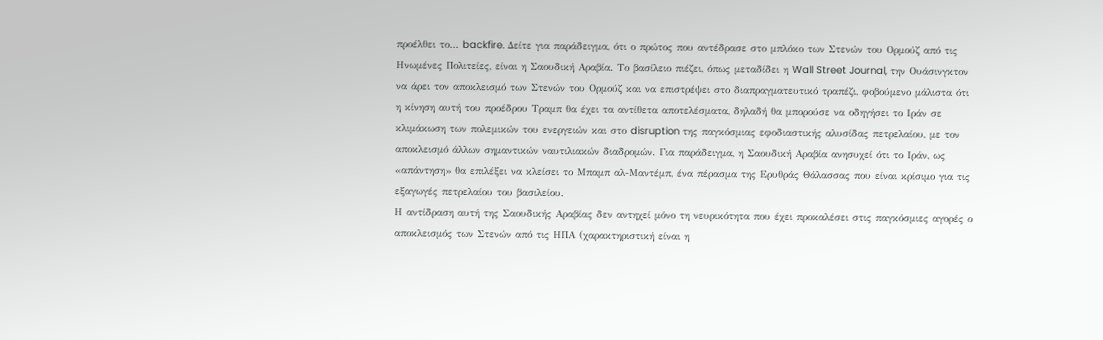προέλθει το… backfire. Δείτε για παράδειγμα, ότι ο πρώτος που αντέδρασε στο μπλόκο των Στενών του Ορμούζ από τις Ηνωμένες Πολιτείες, είναι η Σαουδική Αραβία. Το βασίλειο πιέζει, όπως μεταδίδει η Wall Street Journal, την Ουάσινγκτον να άρει τον αποκλεισμό των Στενών του Ορμούζ και να επιστρέψει στο διαπραγματευτικό τραπέζι, φοβούμενο μάλιστα ότι η κίνηση αυτή του προέδρου Τραμπ θα έχει τα αντίθετα αποτελέσματα, δηλαδή θα μπορούσε να οδηγήσει το Ιράν σε κλιμάκωση των πολεμικών του ενεργειών και στο disruption της παγκόσμιας εφοδιαστικής αλυσίδας πετρελαίου, με τον αποκλεισμό άλλων σημαντικών ναυτιλιακών διαδρομών. Για παράδειγμα, η Σαουδική Αραβία ανησυχεί ότι το Ιράν, ως «απάντηση» θα επιλέξει να κλείσει το Μπαμπ αλ-Μαντέμπ, ένα πέρασμα της Ερυθράς Θάλασσας που είναι κρίσιμο για τις εξαγωγές πετρελαίου του βασιλείου.
Η αντίδραση αυτή της Σαουδικής Αραβίας δεν αντηχεί μόνο τη νευρικότητα που έχει προκαλέσει στις παγκόσμιες αγορές ο αποκλεισμός των Στενών από τις ΗΠΑ (χαρακτηριστική είναι η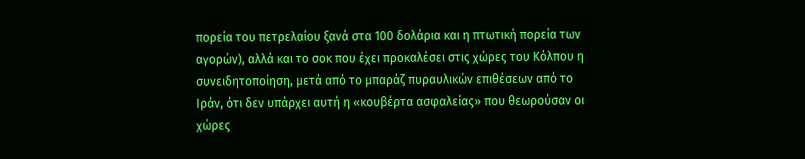πορεία του πετρελαίου ξανά στα 100 δολάρια και η πτωτική πορεία των αγορών), αλλά και το σοκ που έχει προκαλέσει στις χώρες του Κόλπου η συνειδητοποίηση, μετά από το μπαράζ πυραυλικών επιθέσεων από το Ιράν, ότι δεν υπάρχει αυτή η «κουβέρτα ασφαλείας» που θεωρούσαν οι χώρες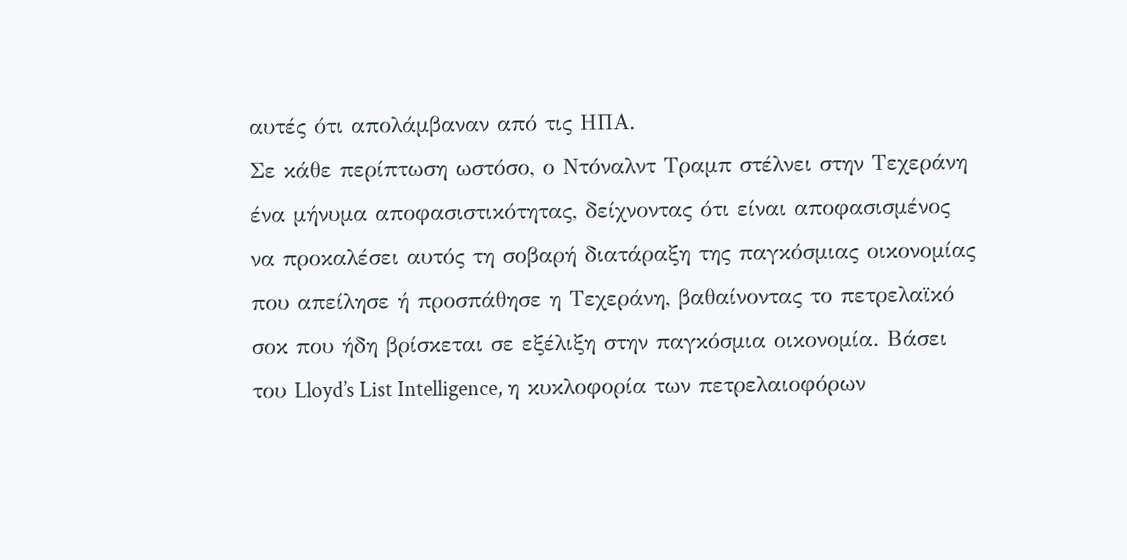αυτές ότι απολάμβαναν από τις ΗΠΑ.
Σε κάθε περίπτωση ωστόσο, ο Ντόναλντ Τραμπ στέλνει στην Τεχεράνη ένα μήνυμα αποφασιστικότητας, δείχνοντας ότι είναι αποφασισμένος να προκαλέσει αυτός τη σοβαρή διατάραξη της παγκόσμιας οικονομίας που απείλησε ή προσπάθησε η Τεχεράνη, βαθαίνοντας το πετρελαϊκό σοκ που ήδη βρίσκεται σε εξέλιξη στην παγκόσμια οικονομία. Βάσει του Lloyd’s List Intelligence, η κυκλοφορία των πετρελαιοφόρων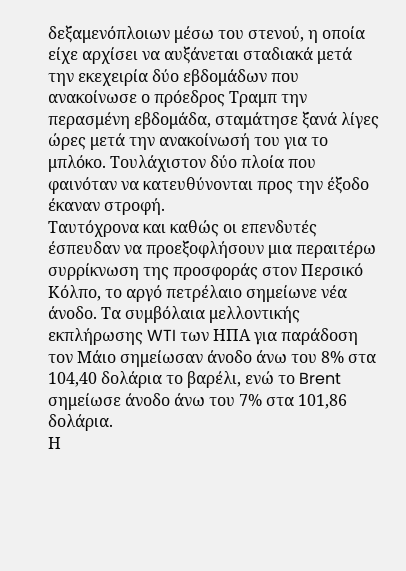δεξαμενόπλοιων μέσω του στενού, η οποία είχε αρχίσει να αυξάνεται σταδιακά μετά την εκεχειρία δύο εβδομάδων που ανακοίνωσε ο πρόεδρος Τραμπ την περασμένη εβδομάδα, σταμάτησε ξανά λίγες ώρες μετά την ανακοίνωσή του για το μπλόκο. Τουλάχιστον δύο πλοία που φαινόταν να κατευθύνονται προς την έξοδο έκαναν στροφή.
Ταυτόχρονα και καθώς οι επενδυτές έσπευδαν να προεξοφλήσουν μια περαιτέρω συρρίκνωση της προσφοράς στον Περσικό Κόλπο, το αργό πετρέλαιο σημείωνε νέα άνοδο. Τα συμβόλαια μελλοντικής εκπλήρωσης WTI των ΗΠΑ για παράδοση τον Μάιο σημείωσαν άνοδο άνω του 8% στα 104,40 δολάρια το βαρέλι, ενώ το Brent σημείωσε άνοδο άνω του 7% στα 101,86 δολάρια.
Η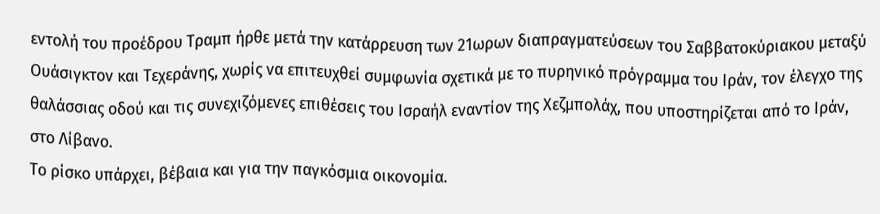εντολή του προέδρου Τραμπ ήρθε μετά την κατάρρευση των 21ωρων διαπραγματεύσεων του Σαββατοκύριακου μεταξύ Ουάσιγκτον και Τεχεράνης, χωρίς να επιτευχθεί συμφωνία σχετικά με το πυρηνικό πρόγραμμα του Ιράν, τον έλεγχο της θαλάσσιας οδού και τις συνεχιζόμενες επιθέσεις του Ισραήλ εναντίον της Χεζμπολάχ, που υποστηρίζεται από το Ιράν, στο Λίβανο.
Το ρίσκο υπάρχει, βέβαια και για την παγκόσμια οικονομία.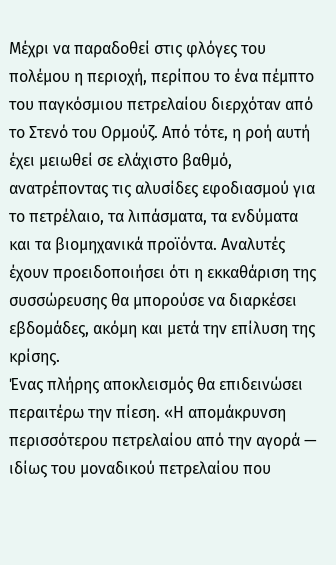Μέχρι να παραδοθεί στις φλόγες του πολέμου η περιοχή, περίπου το ένα πέμπτο του παγκόσμιου πετρελαίου διερχόταν από το Στενό του Ορμούζ. Από τότε, η ροή αυτή έχει μειωθεί σε ελάχιστο βαθμό, ανατρέποντας τις αλυσίδες εφοδιασμού για το πετρέλαιο, τα λιπάσματα, τα ενδύματα και τα βιομηχανικά προϊόντα. Αναλυτές έχουν προειδοποιήσει ότι η εκκαθάριση της συσσώρευσης θα μπορούσε να διαρκέσει εβδομάδες, ακόμη και μετά την επίλυση της κρίσης.
Ένας πλήρης αποκλεισμός θα επιδεινώσει περαιτέρω την πίεση. «Η απομάκρυνση περισσότερου πετρελαίου από την αγορά — ιδίως του μοναδικού πετρελαίου που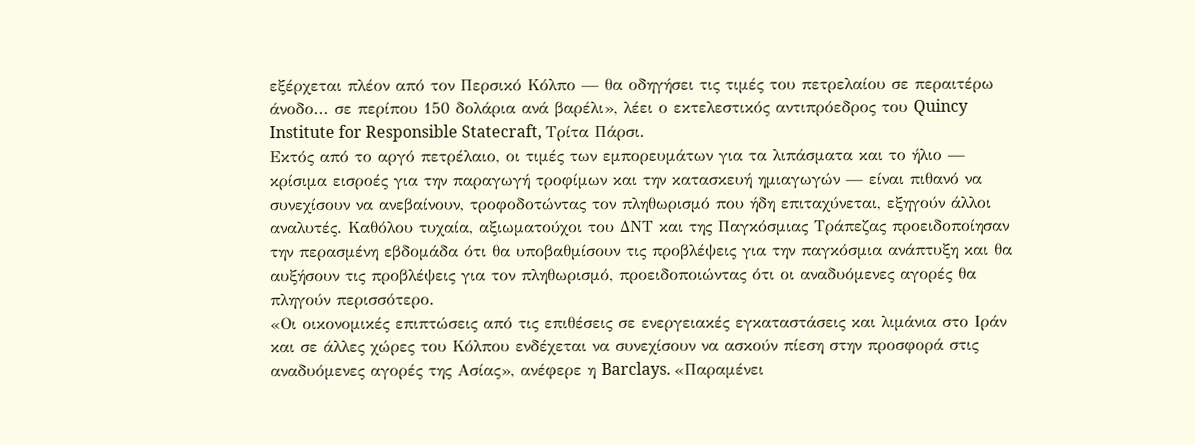εξέρχεται πλέον από τον Περσικό Κόλπο — θα οδηγήσει τις τιμές του πετρελαίου σε περαιτέρω άνοδο... σε περίπου 150 δολάρια ανά βαρέλι», λέει ο εκτελεστικός αντιπρόεδρος του Quincy Institute for Responsible Statecraft, Τρίτα Πάρσι.
Εκτός από το αργό πετρέλαιο, οι τιμές των εμπορευμάτων για τα λιπάσματα και το ήλιο — κρίσιμα εισροές για την παραγωγή τροφίμων και την κατασκευή ημιαγωγών — είναι πιθανό να συνεχίσουν να ανεβαίνουν, τροφοδοτώντας τον πληθωρισμό που ήδη επιταχύνεται, εξηγούν άλλοι αναλυτές. Καθόλου τυχαία, αξιωματούχοι του ΔΝΤ και της Παγκόσμιας Τράπεζας προειδοποίησαν την περασμένη εβδομάδα ότι θα υποβαθμίσουν τις προβλέψεις για την παγκόσμια ανάπτυξη και θα αυξήσουν τις προβλέψεις για τον πληθωρισμό, προειδοποιώντας ότι οι αναδυόμενες αγορές θα πληγούν περισσότερο.
«Οι οικονομικές επιπτώσεις από τις επιθέσεις σε ενεργειακές εγκαταστάσεις και λιμάνια στο Ιράν και σε άλλες χώρες του Κόλπου ενδέχεται να συνεχίσουν να ασκούν πίεση στην προσφορά στις αναδυόμενες αγορές της Ασίας», ανέφερε η Barclays. «Παραμένει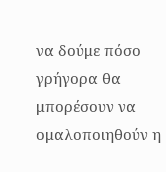να δούμε πόσο γρήγορα θα μπορέσουν να ομαλοποιηθούν η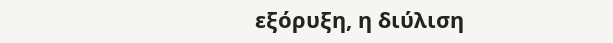εξόρυξη, η διύλιση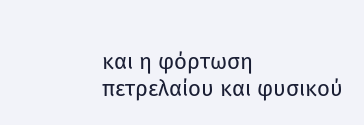και η φόρτωση πετρελαίου και φυσικού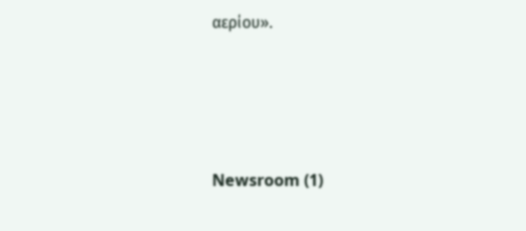αερίου».





Newsroom (1)